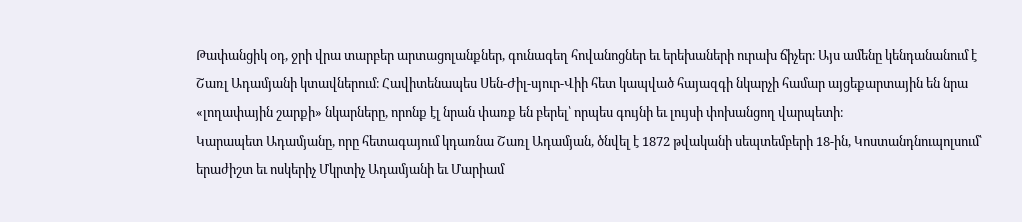Թափանցիկ օդ, ջրի վրա տարբեր արտացոլանքներ, գունագեղ հովանոցներ եւ երեխաների ուրախ ճիչեր։ Այս ամենը կենդանանում է Շառլ Ադամյանի կտավներում։ Հավիտենապես Սեն-Ժիլ-սյուր-Վիի հետ կապված հայազգի նկարչի համար այցեքարտային են նրա «լողափային շարքի» նկարները, որոնք էլ նրան փառք են բերել՝ որպես գույնի եւ լույսի փոխանցող վարպետի։
Կարապետ Ադամյանը, որը հետագայում կդառնա Շառլ Ադամյան, ծնվել է 1872 թվականի սեպտեմբերի 18-ին, Կոստանդնուպոլսում՝ երաժիշտ եւ ոսկերիչ Մկրտիչ Ադամյանի եւ Մարիամ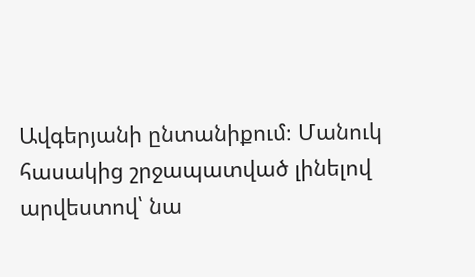Ավգերյանի ընտանիքում։ Մանուկ հասակից շրջապատված լինելով արվեստով՝ նա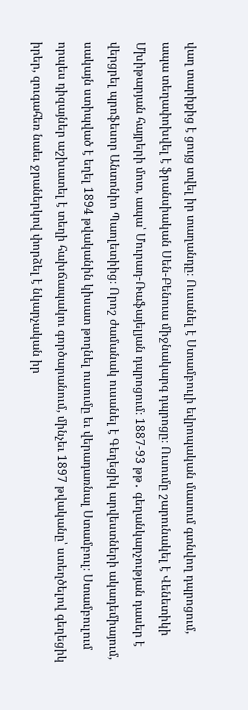վաղ տարիքից է ցույց տվել իր տաղանդը։ Ուսանել է Ստամբուլի եվրոպական մասում գտնվող դպրոցում, ապա տեղափոխվել է ֆրանսիական Սեն-Բենուա միջնակարգ դպրոցը։ Ուսումը շարունակել է Վենետիկի Մխիթարյան հայրերի մոտ, ապա՝ Մուրադ-Ռաֆայելյան դպրոցում։ 1887-93 թթ․ գեղանկարչության դասեր է վերցրել պրոֆեսոր Անտոնիո Պաոլետիից։ Որոշ ժամանակ ուսանել է Գեղեցիկ արվեստների ակադեմիայում, սակայն ստիպված է եղել 1894 թվականին կիսատ թողնել ուսումը եւ վերադառնալ Ստամբուլ։ Ստամբուլում որպես դիզայներ աշխատել է տեղի հախճապակու գործարանում, մինչեւ 1897 թվականը՝ ստեղծելով գեղեցիկ իրեր, զուգահեռ նաեւ ջրաներկով փորձել է նկարչական իր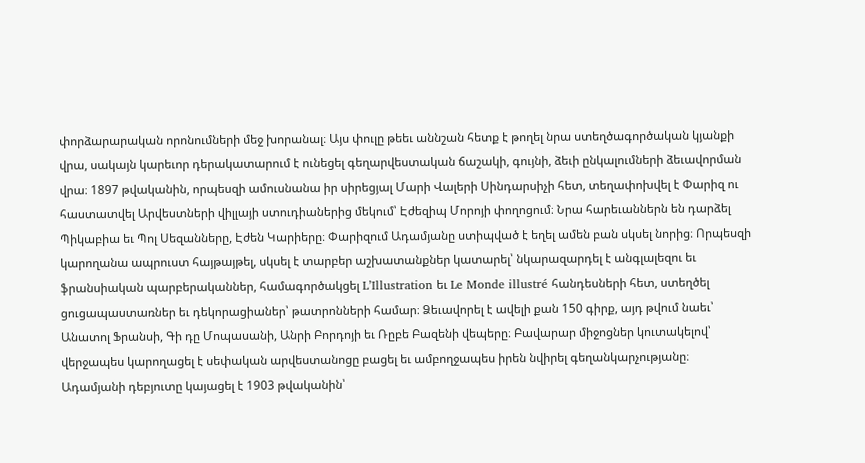փորձարարական որոնումների մեջ խորանալ։ Այս փուլը թեեւ աննշան հետք է թողել նրա ստեղծագործական կյանքի վրա, սակայն կարեւոր դերակատարում է ունեցել գեղարվեստական ճաշակի, գույնի, ձեւի ընկալումների ձեւավորման վրա։ 1897 թվականին, որպեսզի ամուսնանա իր սիրեցյալ Մարի Վալերի Սինդարսիչի հետ, տեղափոխվել է Փարիզ ու հաստատվել Արվեստների վիլլայի ստուդիաներից մեկում՝ Էժեզիպ Մորոյի փողոցում։ Նրա հարեւաններն են դարձել Պիկաբիա եւ Պոլ Սեզանները, Էժեն Կարիերը։ Փարիզում Ադամյանը ստիպված է եղել ամեն բան սկսել նորից։ Որպեսզի կարողանա ապրուստ հայթայթել, սկսել է տարբեր աշխատանքներ կատարել՝ նկարազարդել է անգլալեզու եւ ֆրանսիական պարբերականներ, համագործակցել L’Illustration եւ Le Monde illustré հանդեսների հետ, ստեղծել ցուցապաստառներ եւ դեկորացիաներ՝ թատրոնների համար։ Ձեւավորել է ավելի քան 150 գիրք, այդ թվում նաեւ՝ Անատոլ Ֆրանսի, Գի դը Մոպասանի, Անրի Բորդոյի եւ Ռըբե Բազենի վեպերը։ Բավարար միջոցներ կուտակելով՝ վերջապես կարողացել է սեփական արվեստանոցը բացել եւ ամբողջապես իրեն նվիրել գեղանկարչությանը։
Ադամյանի դեբյուտը կայացել է 1903 թվականին՝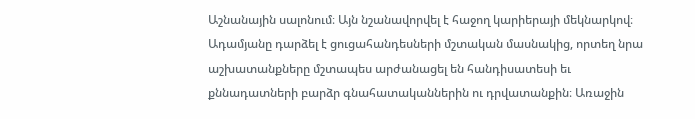Աշնանային սալոնում։ Այն նշանավորվել է հաջող կարիերայի մեկնարկով։ Ադամյանը դարձել է ցուցահանդեսների մշտական մասնակից, որտեղ նրա աշխատանքները մշտապես արժանացել են հանդիսատեսի եւ քննադատների բարձր գնահատականներին ու դրվատանքին։ Առաջին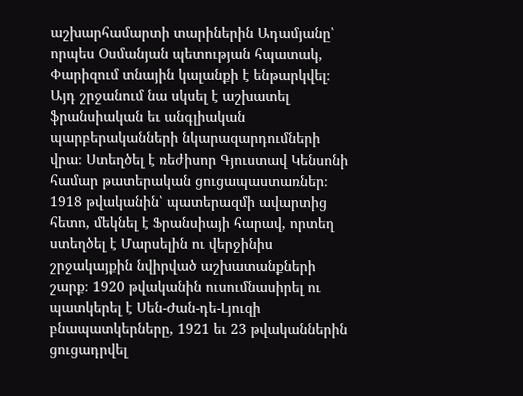աշխարհամարտի տարիներին Ադամյանը՝ որպես Օսմանյան պետության հպատակ, Փարիզում տնային կալանքի է ենթարկվել։ Այդ շրջանում նա սկսել է աշխատել ֆրանսիական եւ անգլիական պարբերականների նկարազարդումների վրա։ Ստեղծել է ռեժիսոր Գյուստավ Կենսոնի համար թատերական ցուցապաստառներ։ 1918 թվականին՝ պատերազմի ավարտից հետո, մեկնել է Ֆրանսիայի հարավ, որտեղ ստեղծել է Մարսելին ու վերջինիս շրջակայքին նվիրված աշխատանքների շարք։ 1920 թվականին ուսումնասիրել ու պատկերել է Սեն-Ժան-դե-Լյուզի բնապատկերները, 1921 եւ 23 թվականներին ցուցադրվել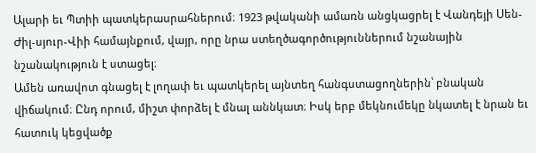Ալարի եւ Պտիի պատկերասրահներում։ 1923 թվականի ամառն անցկացրել է Վանդեյի Սեն-Ժիլ-սյուր-Վիի համայնքում, վայր, որը նրա ստեղծագործություններում նշանային նշանակություն է ստացել։
Ամեն առավոտ գնացել է լողափ եւ պատկերել այնտեղ հանգստացողներին՝ բնական վիճակում։ Ընդ որում, միշտ փորձել է մնալ աննկատ։ Իսկ երբ մեկնումեկը նկատել է նրան եւ հատուկ կեցվածք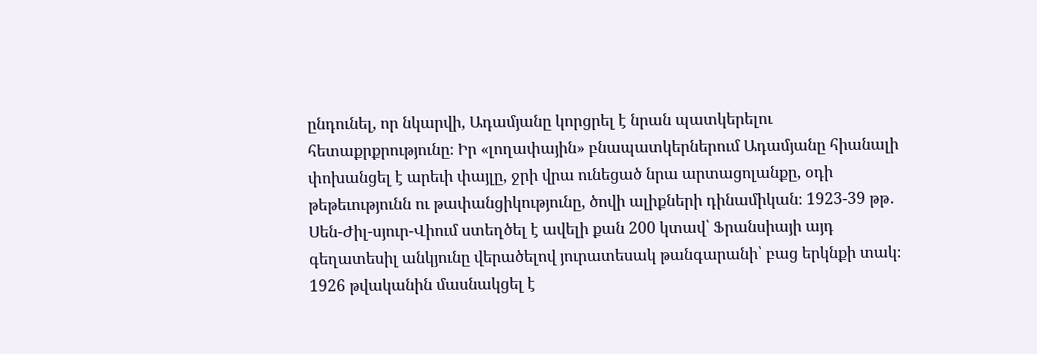ընդունել, որ նկարվի, Ադամյանը կորցրել է նրան պատկերելու հետաքրքրությունը։ Իր «լողափային» բնապատկերներում Ադամյանը հիանալի փոխանցել է արեւի փայլը, ջրի վրա ունեցած նրա արտացոլանքը, օդի թեթեւությունն ու թափանցիկությունը, ծովի ալիքների դինամիկան։ 1923-39 թթ․ Սեն-Ժիլ-սյուր-Վիում ստեղծել է ավելի քան 200 կտավ՝ Ֆրանսիայի այդ գեղատեսիլ անկյունը վերածելով յուրատեսակ թանգարանի՝ բաց երկնքի տակ։ 1926 թվականին մասնակցել է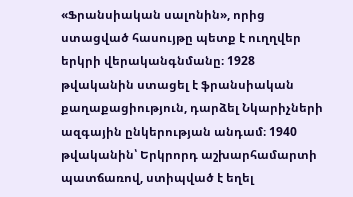«Ֆրանսիական սալոնին», որից ստացված հասույթը պետք է ուղղվեր երկրի վերականգնմանը։ 1928 թվականին ստացել է ֆրանսիական քաղաքացիություն, դարձել Նկարիչների ազգային ընկերության անդամ։ 1940 թվականին՝ Երկրորդ աշխարհամարտի պատճառով, ստիպված է եղել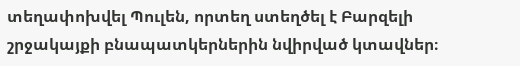տեղափոխվել Պուլեն, որտեղ ստեղծել է Բարզելի շրջակայքի բնապատկերներին նվիրված կտավներ։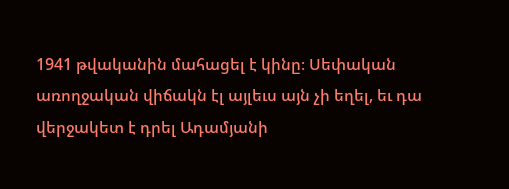1941 թվականին մահացել է կինը։ Սեփական առողջական վիճակն էլ այլեւս այն չի եղել, եւ դա վերջակետ է դրել Ադամյանի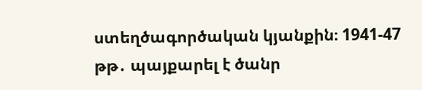ստեղծագործական կյանքին։ 1941-47 թթ․ պայքարել է ծանր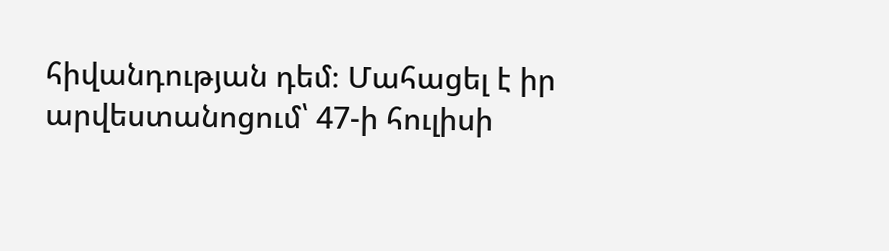հիվանդության դեմ։ Մահացել է իր արվեստանոցում՝ 47-ի հուլիսի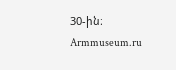30-ին։
Armmuseum.ru